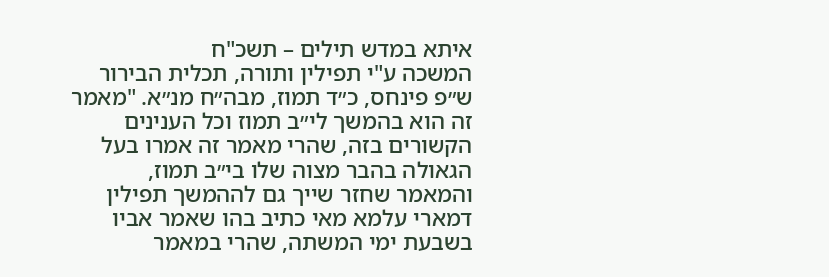איתא במדש תילים – תשכ"ח
המשכה ע"י תפילין ותורה, תכלית הבירור
ש״פ פינחס, כ״ד תמוז, מבה״ח מנ״א. "מאמר זה הוא בהמשך לי״ב תמוז וכל הענינים הקשורים בזה, שהרי מאמר זה אמרו בעל הגאולה בהבר מצוה שלו בי״ב תמוז, והמאמר שחזר שייך גם לההמשך תפילין דמארי עלמא מאי כתיב בהו שאמר אביו בשבעת ימי המשתה, שהרי במאמר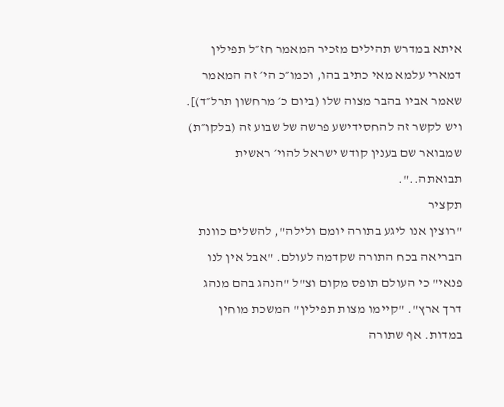איתא במדרש תהילים מזכיר המאמר חז״ל תפילין דמארי עלמא מאי כתיב בהו, וכמו״כ הי׳ זה המאמר שאמר אביו בהבר מצוה שלו (ביום כ׳ מרחשון תרל״ד)]. ויש לקשר זה להחסידישע פרשה של שבוע זה (בלקו״ת) שמבואר שם בענין קודש ישראל להוי׳ ראשית תבואתה..".
תקציר
"רוצין אנו ליגע בתורה יומם ולילה", להשלים כוונת הבריאה בכח התורה שקדמה לעולם. "אבל אין לנו פנאי" כי העולם תופס מקום וצ"ל "הנהג בהם מנהג דרך ארץ". "קיימו מצות תפילין" המשכת מוחין במדות. אף שתורה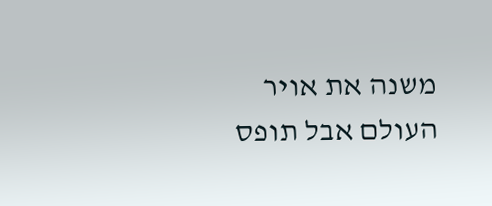משנה את אויר העולם אבל תופס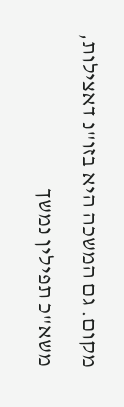מקום. גם המשכה היא בזו"נ דאצילות, משא"כ תפילין נמשך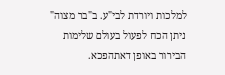למלכות ויורדת לבי"ע. ב"בר מצוה" ניתן הכח לפעול בעולם שלימות הבירור באופן דאתהפכא.